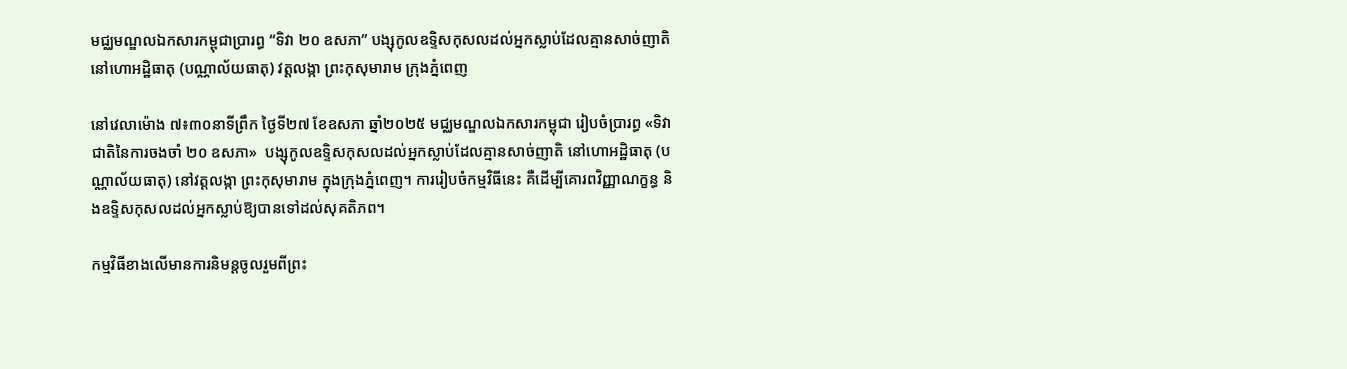មជ្ឈមណ្ឌលឯកសារកម្ពុជាប្រារព្ធ “ទិវា ២០ ឧសភា” បង្សុកូលឧទ្ទិសកុសលដល់អ្នកស្លាប់ដែលគ្មានសាច់ញាតិ នៅហោអដ្ឋិធាតុ (បណ្ណាល័យធាតុ) វត្តលង្កា ព្រះកុសុមារាម ក្រុងភ្នំពេញ

នៅវេលាម៉ោង ៧៖៣០នាទីព្រឹក ថ្ងៃទី២៧ ខែឧសភា ឆ្នាំ២០២៥ មជ្ឈមណ្ឌលឯកសារកម្ពុជា រៀបចំប្រារព្ធ «ទិវាជាតិនៃការចងចាំ ២០ ឧសភា»  បង្សុកូលឧទ្ទិសកុសលដល់អ្នកស្លាប់ដែលគ្មានសាច់ញាតិ នៅហោអដ្ឋិធាតុ (បណ្ណាល័យធាតុ) នៅវត្តលង្កា ព្រះកុសុមារាម ក្នុងក្រុងភ្នំពេញ។ ការរៀបចំកម្មវិធីនេះ គឺដើម្បីគោរពវិញ្ញាណក្ខន្ធ និងឧទ្ទិសកុសលដល់អ្នកស្លាប់ឱ្យបានទៅដល់សុគតិភព។

កម្មវិធីខាងលើមានការនិមន្តចូលរួមពីព្រះ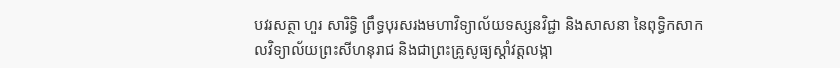បវរសត្ថា ហួរ សារិទ្ធិ ព្រឹទ្ធបុរសរងមហាវិទ្យាល័យទស្សនវិជ្ជា និងសាសនា នៃពុទ្ធិកសាកលវិទ្យាល័យព្រះសីហនុរាជ និងជាព្រះគ្រូសូធ្យស្តាំវត្តលង្កា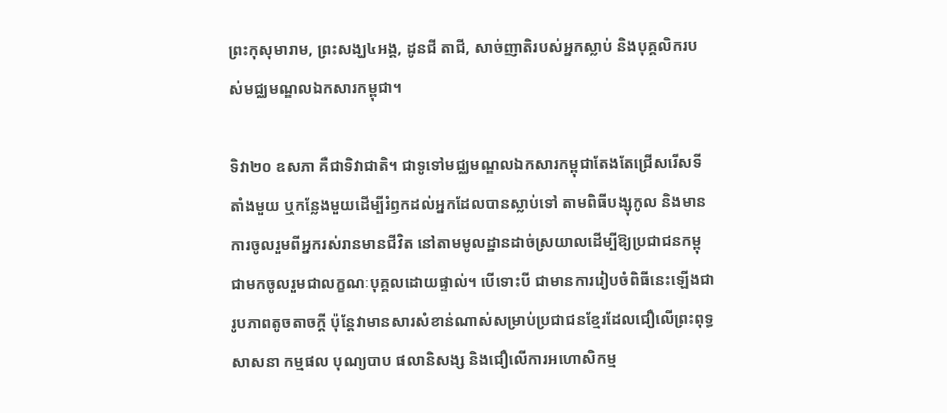ព្រះកុសុមារាម, ព្រះសង្ឃ៤អង្គ, ដូនជី តាជី, សាច់ញាតិរបស់អ្នកស្លាប់ និងបុគ្គលិករបស់មជ្ឈមណ្ឌលឯកសារកម្ពុជា។

ទិវា២០ ឧសភា គឺជាទិវាជាតិ។ ជាទូទៅមជ្ឈមណ្ឌលឯកសារកម្ពុជាតែងតែជ្រើសរើសទីតាំងមួយ ឬកន្លែងមួយដើម្បីរំឭកដល់អ្នកដែលបានស្លាប់ទៅ តាមពិធីបង្សុកូល និងមានការចូលរួមពីអ្នករស់រានមានជីវិត នៅតាមមូលដ្ឋានដាច់ស្រយាលដើម្បីឱ្យប្រជាជនកម្ពុជាមកចូលរួមជាលក្ខណៈបុគ្គលដោយផ្ទាល់។ បើទោះបី ជាមានការរៀបចំពិធីនេះឡើងជារូបភាពតូចតាចក្តី ប៉ុន្តែវាមានសារសំខាន់ណាស់សម្រាប់ប្រជាជនខ្មែរដែលជឿលើព្រះពុទ្ធសាសនា កម្មផល បុណ្យបាប ផលានិសង្ស និងជឿលើការអហោសិកម្ម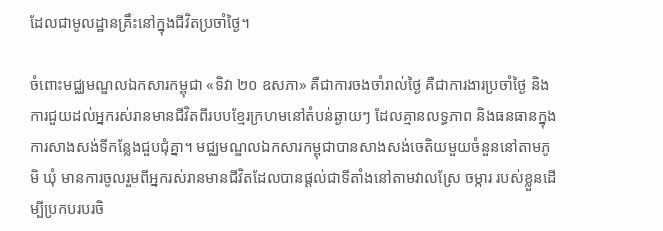ដែលជាមូលដ្ឋានគ្រឹះនៅក្នុងជីវិតប្រចាំថ្ងៃ។

ចំពោះមជ្ឈមណ្ឌលឯកសារកម្ពុជា «ទិវា ២០ ឧសភា» គឺជាការចងចាំរាល់ថ្ងៃ គឺជាការងារប្រចាំថ្ងៃ និងការជួយដល់អ្នករស់រានមានជីវិតពីរបបខ្មែរក្រហមនៅតំបន់ឆ្ងាយៗ ដែលគ្មានលទ្ធភាព និងធនធានក្នុងការសាងសង់ទីកន្លែងជួបជុំគ្នា។ មជ្ឈមណ្ឌលឯកសារកម្ពុជាបានសាងសង់ចេតិយមួយចំនួននៅតាមភូមិ ឃុំ មានការចូលរួមពីអ្នករស់រានមានជីវិតដែលបានផ្ដល់ជាទីតាំងនៅតាមវាលស្រែ ចម្ការ របស់ខ្លួនដើម្បីប្រកបរបរចិ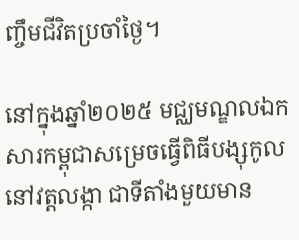ញ្ចឹមជីវិតប្រចាំថ្ងៃ។

នៅក្នុងឆ្នាំ២០២៥ មជ្ឈមណ្ឌលឯកសារកម្ពុជាសម្រេចធ្វើពិធីបង្សុកូលនៅវត្តលង្កា ជាទីតាំងមួយមាន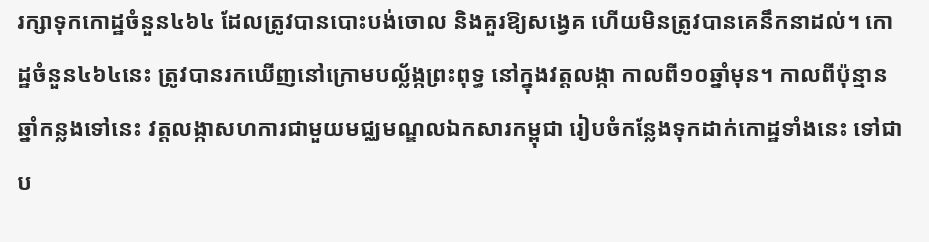រក្សាទុកកោដ្ឋចំនួន៤៦៤ ដែលត្រូវបានបោះបង់ចោល និងគួរឱ្យសង្វេគ ហើយមិនត្រូវបានគេនឹកនាដល់។ កោដ្ឋចំនួន៤៦៤នេះ ត្រូវបានរកឃើញនៅក្រោមបល្ល័ង្កព្រះពុទ្ធ នៅក្នុងវត្តលង្កា កាលពី១០ឆ្នាំមុន។ កាលពីប៉ុន្មានឆ្នាំកន្លងទៅនេះ វត្តលង្កាសហការជាមួយមជ្ឈមណ្ឌលឯកសារកម្ពុជា រៀបចំកន្លែងទុកដាក់កោដ្ឋទាំងនេះ ទៅជាប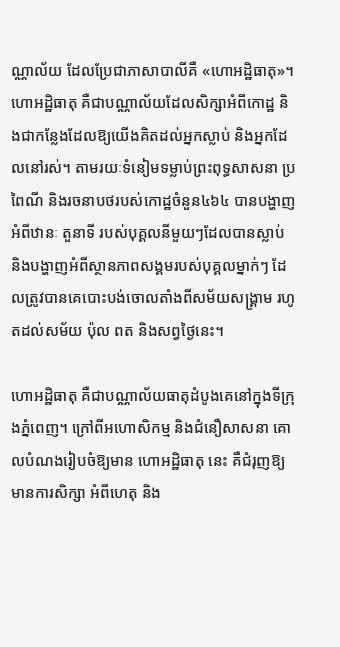ណ្ណាល័យ ដែលប្រែជាភាសាបាលីគឺ «ហោអដ្ឋិធាតុ»។ ហោអដ្ឋិធាតុ គឺជាបណ្ណាល័យដែលសិក្សាអំពីកោដ្ឋ និងជាកន្លែងដែលឱ្យយើងគិតដល់អ្នកស្លាប់ និងអ្នកដែលនៅរស់។ តាមរយៈទំនៀមទម្លាប់ព្រះពុទ្ធសាសនា ប្រពៃណី និងរចនាបថរបស់កោដ្ឋចំនួន៤៦៤ បានបង្ហាញអំពីឋានៈ តួនាទី របស់បុគ្គលនីមួយៗដែលបានស្លាប់ និងបង្ហាញអំពីស្ថានភាពសង្គមរបស់បុគ្គលម្នាក់ៗ ដែលត្រូវបានគេបោះបង់ចោលតាំងពីសម័យសង្គ្រាម រហូតដល់សម័យ ប៉ុល ពត និងសព្វថ្ងៃនេះ។

ហោអដ្ឋិធាតុ គឺជាបណ្ណាល័យធាតុដំបូងគេនៅក្នុងទីក្រុងភ្នំពេញ។ ក្រៅពីអហោសិកម្ម និងជំនឿសាសនា គោលបំណងរៀបចំឱ្យមាន ហោអដ្ឋិធាតុ នេះ គឺជំរុញឱ្យមានការសិក្សា អំពីហេតុ និង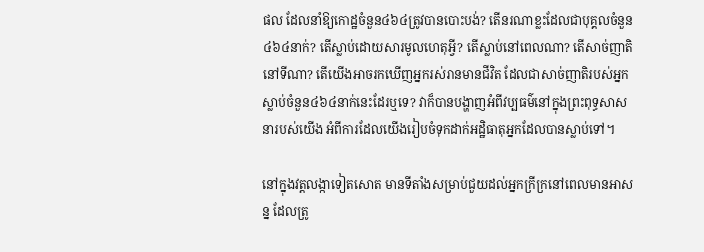ផល ដែលនាំឱ្យកោដ្ឋចំនួន៤៦៤ត្រូវបានបោះបង់? តើនរណាខ្លះដែលជាបុគ្គលចំនួន៤៦៤នាក់? តើស្លាប់ដោយសារមូលហេតុអ្វី? តើស្លាប់នៅពេលណា? តើសាច់ញាតិនៅទីណា? តើយើងអាចរកឃើញអ្នករស់រានមានជីវិត ដែលជាសាច់ញាតិរបស់អ្នកស្លាប់ចំនួន៤៦៤នាក់នេះដែរឬទេ? វាក៏បានបង្ហាញអំពីវប្បធម៌នៅក្នុងព្រះពុទ្ធសាសនារបស់យើង អំពីការដែលយើងរៀបចំទុកដាក់អដ្ឋិធាតុអ្នកដែលបានស្លាប់ទៅ។

នៅក្នុងវត្តលង្កាទៀតសោត មានទីតាំងសម្រាប់ជួយដល់អ្នកក្រីក្រនៅពេលមានអាសន្ន ដែលត្រូ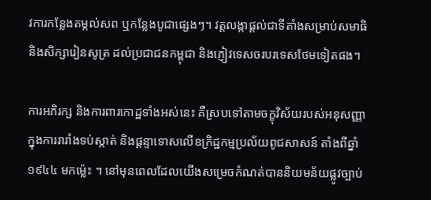វការកន្លែងតម្កល់សព ឬកន្លែងបូជាផ្សេងៗ។ វត្តលង្កាផ្ដល់ជាទីតាំងសម្រាប់សមាធិ និងសិក្សារៀនសូត្រ ដល់ប្រជាជនកម្ពុជា និងភ្ញៀវទេសចរបរទេសថែមទៀតផង។

ការអភិរក្ស និងការពារកោដ្ឋទាំងអស់នេះ គឺស្របទៅតាមចក្ខុវិស័យរបស់អនុសញ្ញាក្នុងការរារាំងទប់ស្កាត់ និងផ្ដន្ទាទោសលើឧក្រិដ្ឋកម្មប្រល័យពូជសាសន៍ តាំងពីឆ្នាំ១៩៤៤ មកម្ល៉េះ ។ នៅមុនពេលដែលយើងសម្រេចកំណត់បាននិយមន័យផ្លូវច្បាប់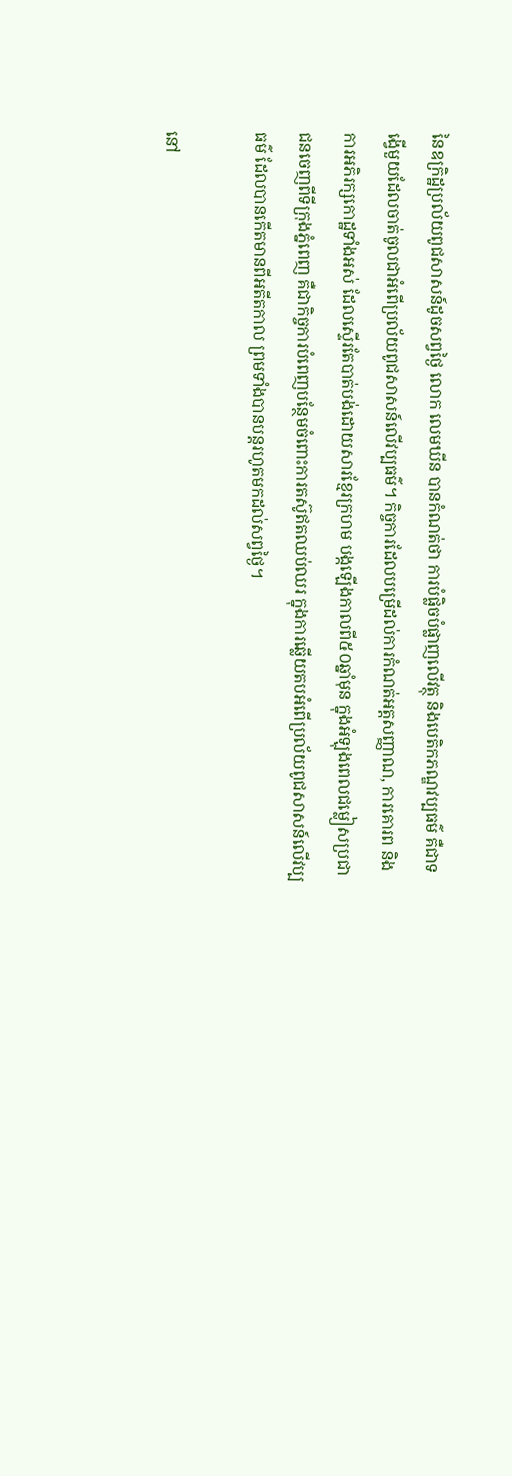នៃឧក្រិដ្ឋប្រល័យពូជសាសន៍ដូចសព្វថ្ងៃ លោក លេមឃីន បានកំណត់ថា ការបំផ្លិចបំផ្លាញលើវត្ថុ និងបេតិកភណ្ឌវប្បធម៌ គឺជាទង្វើមួយដែលចាត់ចូលជាអំពើប្រល័យពូជសាសន៍លើវប្បធម៌។ កិច្ចការដែលបម្រើដល់ការកំណត់អត្តសញ្ញាណ, ការគោរព និងការអភិរក្សកោដ្ឋទាំងអស់ ដែលស្ទើរតែបាត់បង់ដោយសារខ្មែរក្រហម បង្កឡើងកាលពី៥០ឆ្នាំមុន ក្នុងអំឡុងពេលជម្លៀសប្រជាជនចេញពីទីក្រុងភ្នំពេញ គឺជាកិច្ចការបំពេញបន្ថែមចំពោះការតស៊ូឥតឈប់ឈរ ក្នុងការឆ្លើយតបអំពើប្រល័យពូជសាសន៍លើវប្បធម៌ ដែលបានកើតមានពីអតីតកាល ព្រមទាំងបានបន្តរហូតមកដល់សព្វថ្ងៃ។

នៅ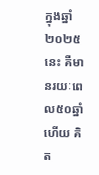ក្នុងឆ្នាំ២០២៥នេះ គឺមានរយៈពេល៥០ឆ្នាំហើយ គិត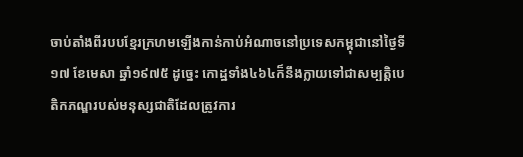ចាប់តាំងពីរបបខ្មែរក្រហមឡើងកាន់កាប់អំណាចនៅប្រទេសកម្ពុជានៅថ្ងៃទី១៧ ខែមេសា ឆ្នាំ១៩៧៥ ដូច្នេះ កោដ្ឋទាំង៤៦៤ក៏នឹងក្លាយទៅជាសម្បត្តិបេតិកភណ្ឌរបស់មនុស្សជាតិដែលត្រូវការ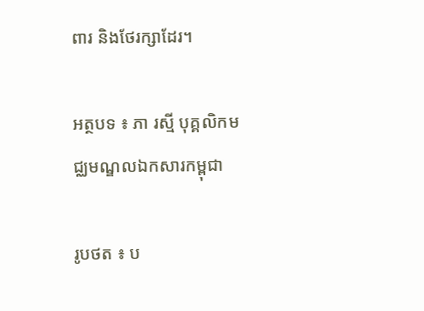ពារ និងថែរក្សាដែរ។

អត្ថបទ ៖ ភា រស្មី បុគ្គលិកមជ្ឈមណ្ឌលឯកសារកម្ពុជា

រូបថត ៖ ប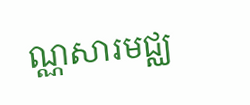ណ្ណសារមជ្ឈ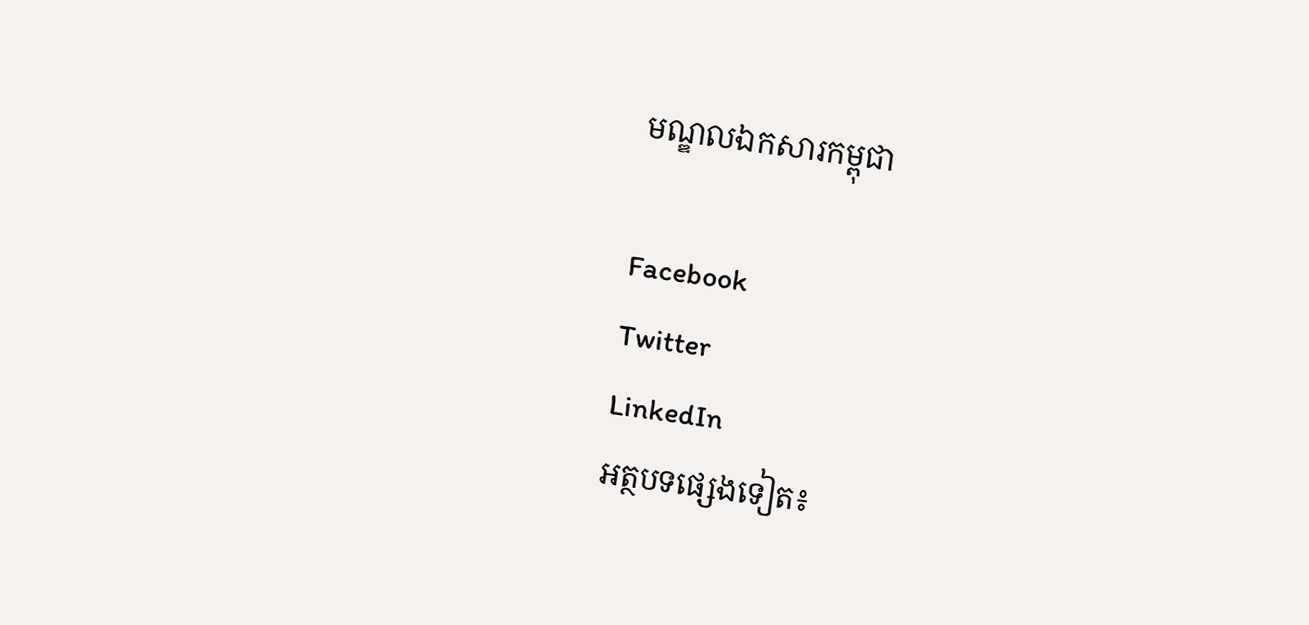មណ្ឌលឯកសារកម្ពុជា

Facebook
Twitter
LinkedIn
អត្ថបទផ្សេងទៀត៖